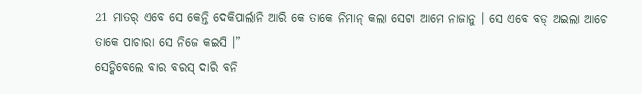21 ମାତର୍ ଏବେ ସେ କେନ୍ତି ଦେକିପାର୍ଲାନି ଆରି କେ ତାକେ ନିମାନ୍ କଲା ସେଟା ଆମେ ନାଜାନୁ । ସେ ଏବେ ବଡ୍ ଅଇଲା ଆଚେ ତାକେ ପାଚାରା ସେ ନିଜେ କଇସି ।”
ସେଡ୍କିବେଲେ ବାର ବରସ୍ ଦାରି ବନି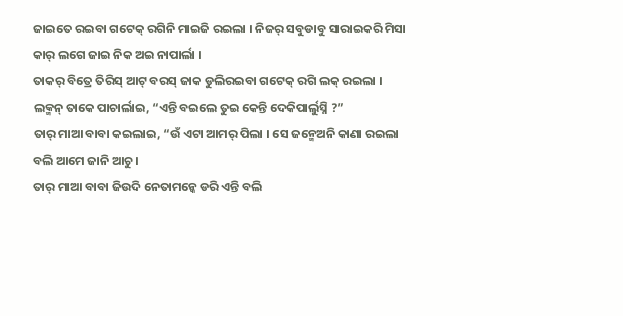ଜାଇତେ ରଇବା ଗଟେକ୍ ରଗିନି ମାଇଜି ରଇଲା । ନିଜର୍ ସବୁଡାବୁ ସାରାଇକରି ମିସା କାର୍ ଲଗେ ଜାଇ ନିକ ଅଇ ନାପାର୍ଲା ।
ତାକର୍ ବିତ୍ରେ ତିରିସ୍ ଆଟ୍ ବରସ୍ ଜାକ ଡୁଲିରଇବା ଗଟେକ୍ ରଗି ଲକ୍ ରଇଲା ।
ଲକ୍ମନ୍ ତାକେ ପାଚାର୍ଲାଇ, “ଏନ୍ତି ବଇଲେ ତୁଇ କେନ୍ତି ଦେକିପାର୍ଲୁସ୍ନି ?”
ତାର୍ ମାଆ ବାବା କଇଲାଇ, “ଉଁ ଏଟା ଆମର୍ ପିଲା । ସେ ଜନ୍ମେଅନି କାଣା ରଇଲା ବଲି ଆମେ ଜାନି ଆଚୁ ।
ତାର୍ ମାଆ ବାବା ଜିଉଦି ନେତାମନ୍କେ ଡରି ଏନ୍ତି ବଲି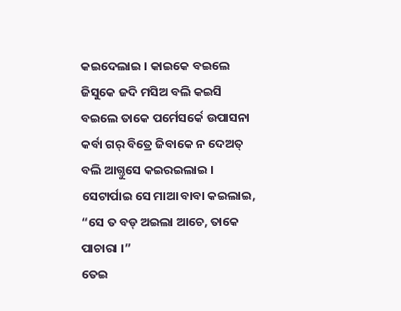କଇଦେଲାଇ । କାଇକେ ବଇଲେ ଜିସୁକେ ଜଦି ମସିଅ ବଲି କଇସି ବଇଲେ ତାକେ ପର୍ମେସର୍କେ ଉପାସନା କର୍ବା ଗର୍ ବିତ୍ରେ ଜିବାକେ ନ ଦେଅତ୍ ବଲି ଆଗ୍ତୁସେ କଇରଇଲାଇ ।
ସେଟାର୍ପାଇ ସେ ମାଆ ବାବା କଇଲାଇ, “ସେ ତ ବଡ୍ ଅଇଲା ଆଚେ, ତାକେ ପାଚାରା ।”
ତେଇ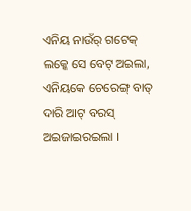ଏନିୟ ନାଉଁର୍ ଗଟେକ୍ ଲକ୍କେ ସେ ବେଟ୍ ଅଇଲା, ଏନିୟକେ ଚେରେଙ୍ଗ୍ ବାତ୍ ଦାରି ଆଟ୍ ବରସ୍ ଅଇଜାଇରଇଲା ।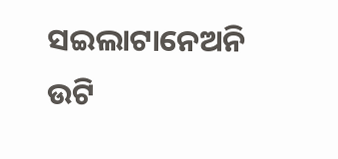ସଇଲାଟାନେଅନି ଉଟି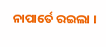ନାପାର୍ତେ ରଇଲା ।